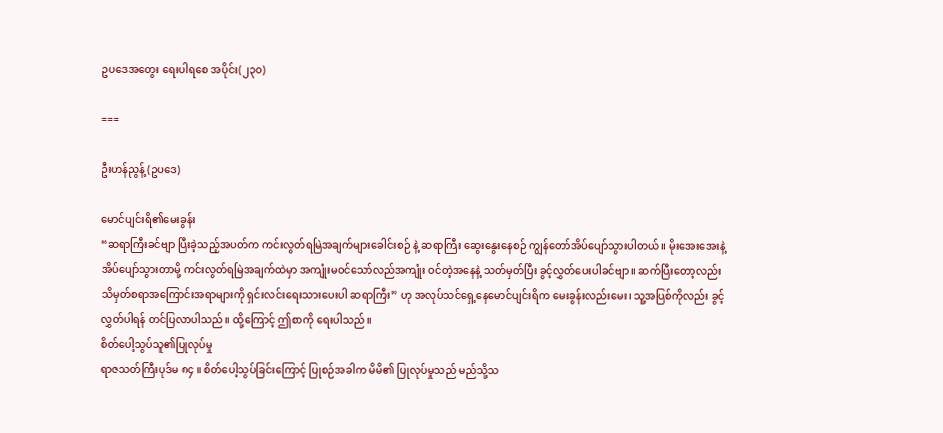ဥပ‌ဒေအတွေး ရေးပါရစေ အပိုင်း(၂၃၀)

===

ဦးဟန်ညွန့် (ဥပဒေ)

မောင်ပျင်းရိ၏မေးခွန်း
“ဆရာကြီးခင်ဗျာ ပြီးခဲ့သည့်အပတ်က ကင်းလွတ်ရမြဲအချက်များခေါင်းစဉ် နဲ့ ဆရာကြီး ဆွေးနွေးနေစဉ် ကျွန်တော်အိပ်ပျော်သွားပါတယ်။ မိုးအေးအေးနဲ့ အိပ်ပျော်သွားတာမို့ ကင်းလွတ်ရမြဲအချက်ထဲမှာ အကျုံးမဝင်သော်လည်အကျုံး ဝင်တဲ့အနေနဲ့ သတ်မှတ်ပြီး ခွင့်လွှတ်ပေးပါခင်ဗျာ။ ဆက်ပြီးတော့လည်း သိမှတ်စရာအကြောင်းအရာများကို ရှင်းလင်းရေးသားပေးပါ ဆရာကြီး” ဟု အလုပ်သင်ရှေ့နေမောင်ပျင်းရိက မေးခွန်းလည်းမေး၊ သူ့အပြစ်ကိုလည်း ခွင့်လွှတ်ပါရန် တင်ပြလာပါသည်။ ထို့ကြောင့် ဤစာကို ရေးပါသည်။
စိတ်ပေါ့သွပ်သူ၏ပြုလုပ်မှု
ရာဇသတ်ကြီးပုဒ်မ ၈၄ ။ စိတ်ပေါ့သွပ်ခြင်းကြောင့် ပြုစဉ်အခါက မိမိ၏ ပြုလုပ်မှုသည် မည်သို့သ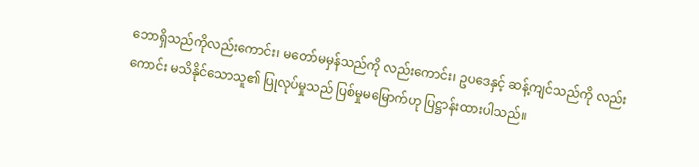ဘောရှိသည်ကိုလည်းကောင်း၊ မတော်မမှန်သည်ကို လည်းကောင်း၊ ဥပဒေနှင့် ဆန့်ကျင်သည်ကို လည်းကောင်း မသိနိုင်သောသူ၏ ပြုလုပ်မှုသည် ပြစ်မှုမမြောက်ဟု ပြဋ္ဌာန်းထားပါသည်။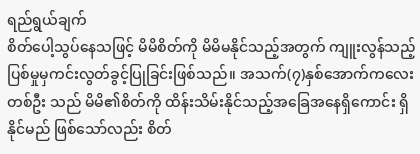ရည်ရွယ်ချက်
စိတ်ပေါ့သွပ်နေသဖြင့် မိမိစိတ်ကို မိမိမနိုင်သည့်အတွက် ကျူးလွန်သည့် ပြစ်မှုမှကင်းလွတ်ခွင့်ပြုခြင်းဖြစ်သည်။ အသက်(၇)နှစ်အောက်ကလေးတစ်ဦး သည် မိမိ၏စိတ်ကို ထိန်းသိမ်းနိုင်သည့်အခြေအနေရှိကောင်း ရှိနိုင်မည် ဖြစ်သော်လည်း စိတ်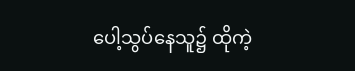ပေါ့သွပ်နေသူ၌ ထိုကဲ့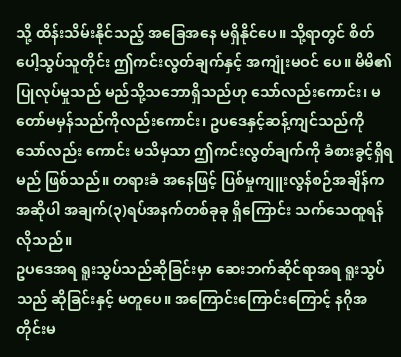သို့ ထိန်းသိမ်းနိုင်သည့် အခြေအနေ မရှိနိုင်ပေ။ သို့ရာတွင် စိတ်ပေါ့သွပ်သူတိုင်း ဤကင်းလွတ်ချက်နှင့် အကျုံးမဝင် ပေ။ မိမိ၏ပြုလုပ်မှုသည် မည်သို့သဘောရှိသည်ဟု သော်လည်းကောင်း၊ မတော်မမှန်သည်ကိုလည်းကောင်း၊ ဥပဒေနှင့်ဆန့်ကျင်သည်ကိုသော်လည်း ကောင်း မသိမှသာ ဤကင်းလွတ်ချက်ကို ခံစားခွင့်ရှိရမည် ဖြစ်သည်။ တရားခံ အနေဖြင့် ပြစ်မှုကျူးလွန်စဉ်အချိန်က အဆိုပါ အချက်(၃)ရပ်အနက်တစ်ခုခု ရှိကြောင်း သက်သေထူရန်လိုသည်။
ဥပဒေအရ ရူးသွပ်သည်ဆိုခြင်းမှာ ဆေးဘက်ဆိုင်ရာအရ ရူးသွပ်သည် ဆိုခြင်းနှင့် မတူပေ။ အကြောင်းကြောင်းကြောင့် နဂိုအတိုင်းမ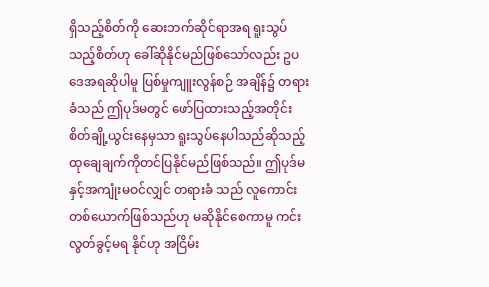ရှိသည့်စိတ်ကို ဆေးဘက်ဆိုင်ရာအရ ရူးသွပ်သည့်စိတ်ဟု ခေါ်ဆိုနိုင်မည်ဖြစ်သော်လည်း ဥပဒေအရဆိုပါမူ ပြစ်မှုကျူးလွန်စဉ် အချိန်၌ တရားခံသည် ဤပုဒ်မတွင် ဖော်ပြထားသည့်အတိုင်း စိတ်ချို့ယွင်းနေမှသာ ရူးသွပ်နေပါသည်ဆိုသည့် ထုချေချက်ကိုတင်ပြနိုင်မည်ဖြစ်သည်။ ဤပုဒ်မနှင့်အကျုံးမဝင်လျှင် တရားခံ သည် လူကောင်းတစ်ယောက်ဖြစ်သည်ဟု မဆိုနိုင်စေကာမူ ကင်းလွတ်ခွင့်မရ နိုင်ဟု အငြိမ်း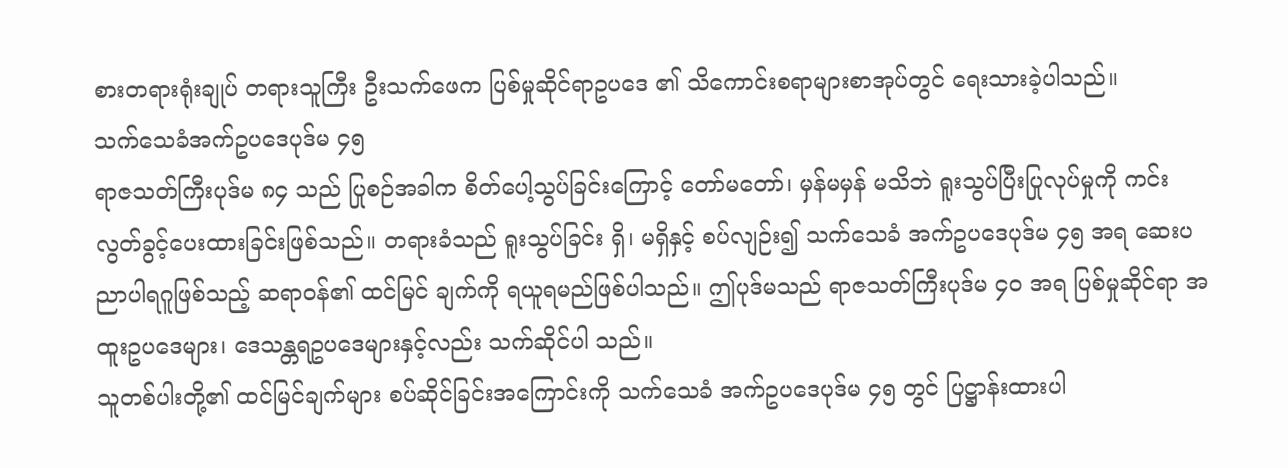စားတရားရုံးချုပ် တရားသူကြီး ဦးသက်ဖေက ပြစ်မှုဆိုင်ရာဥပဒေ ၏ သိကောင်းစရာများစာအုပ်တွင် ရေးသားခဲ့ပါသည်။
သက်သေခံအက်ဥပဒေပုဒ်မ ၄၅
ရာဇသတ်ကြီးပုဒ်မ ၈၄ သည် ပြုစဉ်အခါက စိတ်ပေါ့သွပ်ခြင်းကြောင့် တော်မတော်၊ မှန်မမှန် မသိဘဲ ရူးသွပ်ပြီးပြုလုပ်မှုကို ကင်းလွတ်ခွင့်ပေးထားခြင်းဖြစ်သည်။ တရားခံသည် ရူးသွပ်ခြင်း ရှိ၊ မရှိနှင့် စပ်လျဉ်း၍ သက်သေခံ အက်ဥပဒေပုဒ်မ ၄၅ အရ ဆေးပညာပါရဂူဖြစ်သည့် ဆရာဝန်၏ ထင်မြင် ချက်ကို ရယူရမည်ဖြစ်ပါသည်။ ဤပုဒ်မသည် ရာဇသတ်ကြီးပုဒ်မ ၄၀ အရ ပြစ်မှုဆိုင်ရာ အထူးဥပဒေများ၊ ဒေသန္တရဥပဒေများနှင့်လည်း သက်ဆိုင်ပါ သည်။
သူတစ်ပါးတို့၏ ထင်မြင်ချက်များ စပ်ဆိုင်ခြင်းအကြောင်းကို သက်သေခံ အက်ဥပဒေပုဒ်မ ၄၅ တွင် ပြဋ္ဌာန်းထားပါ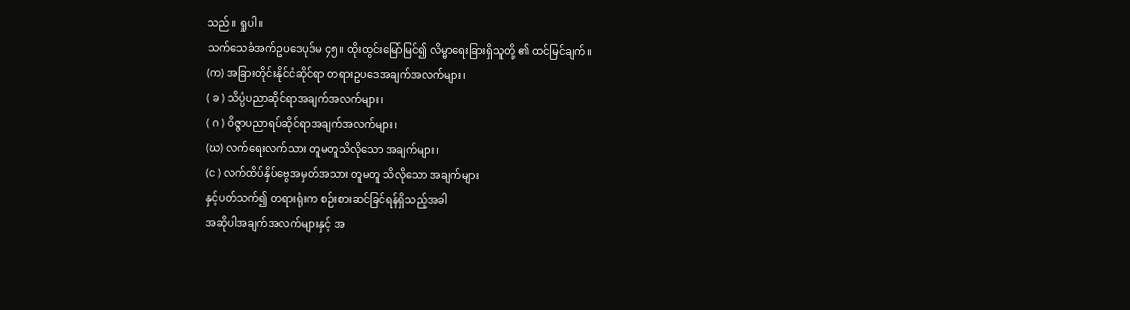သည်။ ရှုပါ။
သက်သေခံအက်ဥပဒေပုဒ်မ ၄၅။ ထိုးထွင်းမြော်မြင်၍ လိမ္မာရေးခြားရှိသူတို့ ၏ ထင်မြင်ချက်။
(က) အခြားတိုင်းနိုင်ငံဆိုင်ရာ တရားဥပဒေအချက်အလက်များ၊
( ခ ) သိပ္ပံပညာဆိုင်ရာအချက်အလက်များ၊
( ဂ ) ဝိဇ္ဇာပညာရပ်ဆိုင်ရာအချက်အလက်များ၊
(ဃ) လက်ရေးလက်သား တူမတူသိလိုသော အချက်များ၊
(င ) လက်ထိပ်နှိပ်ဗွေအမှတ်အသား တူမတူ သိလိုသော အချက်များ
နှင့်ပတ်သက်၍ တရားရုံးက စဉ်းစားဆင်ခြင်ရန်ရှိသည့်အခါ
အဆိုပါအချက်အလက်များနှင့် အ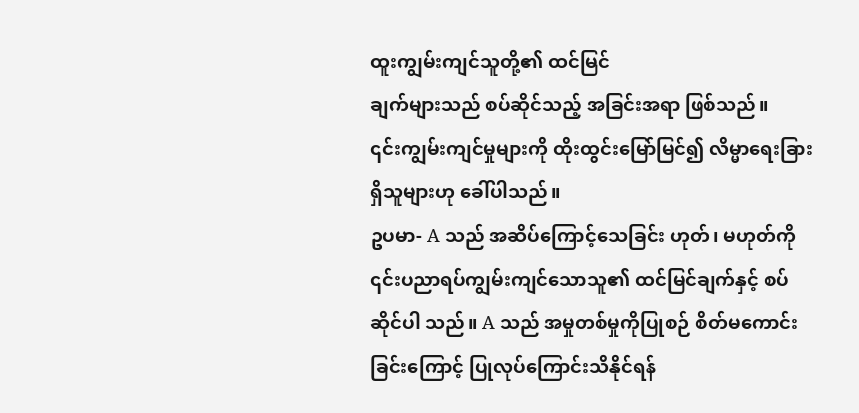ထူးကျွမ်းကျင်သူတို့၏ ထင်မြင်
ချက်များသည် စပ်ဆိုင်သည့် အခြင်းအရာ ဖြစ်သည်။
၎င်းကျွမ်းကျင်မှုများကို ထိုးထွင်းမြော်မြင်၍ လိမ္မာရေးခြားရှိသူများဟု ခေါ်ပါသည်။
ဥပမာ- A သည် အဆိပ်ကြောင့်သေခြင်း ဟုတ်၊ မဟုတ်ကို ၎င်းပညာရပ်ကျွမ်းကျင်သောသူ၏ ထင်မြင်ချက်နှင့် စပ်ဆိုင်ပါ သည်။ A သည် အမှုတစ်မှုကိုပြုစဉ် စိတ်မကောင်းခြင်းကြောင့် ပြုလုပ်ကြောင်းသိနိုင်ရန်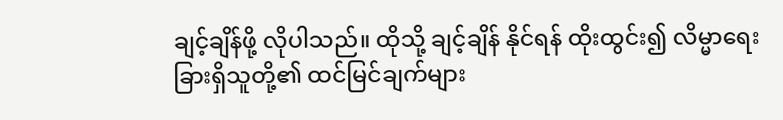ချင့်ချိန်ဖို့ လိုပါသည်။ ထိုသို့ ချင့်ချိန် နိုင်ရန် ထိုးထွင်း၍ လိမ္မာရေးခြားရှိသူတို့၏ ထင်မြင်ချက်များ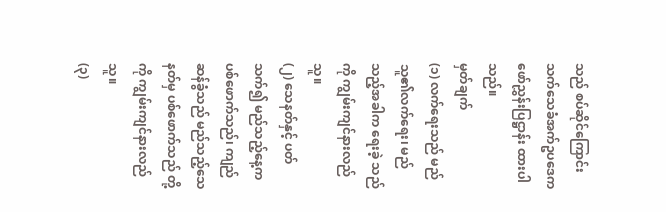သည် စပ်ဆိုင်ကြောင်း သက်သေခံအက်ဥပဒေက ဖော်ညွှန်းပြဋ္ဌာန်း ထားပါသည်။
မှတ်ချက်
(၁) လက်ရေးသည် မည်သူ၏လက်ရေး၊ မည်သည့်အခါက ရေးခဲ့ သည်ကို ကျွမ်းကျင်နားလည်သူ။
(၂) သေနတ်နှင့် ပတ်သက်၍ မည်သည့်နေ့က ပစ်ဖောက်သည်၊ ကျည်ဆန်ခွံသည် မည်သည့်သေနတ်မှ ပစ်ဖောက်သည် တို့ကို ကျွမ်းကျင်နားလည်သူ။
(၃)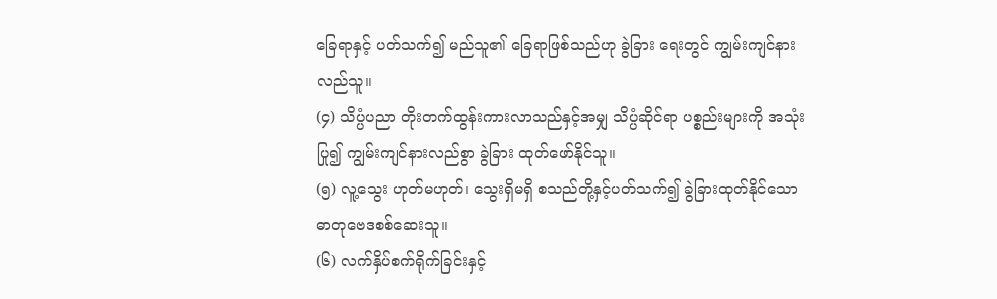ခြေရာနှင့် ပတ်သက်၍ မည်သူ၏ ခြေရာဖြစ်သည်ဟု ခွဲခြား ရေးတွင် ကျွမ်းကျင်နားလည်သူ။
(၄) သိပ္ပံပညာ တိုးတက်ထွန်းကားလာသည်နှင့်အမျှ သိပ္ပံဆိုင်ရာ ပစ္စည်းများကို အသုံးပြု၍ ကျွမ်းကျင်နားလည်စွာ ခွဲခြား ထုတ်ဖော်နိုင်သူ။
(၅) လူ့သွေး ဟုတ်မဟုတ်၊ သွေးရှိမရှိ စသည်တို့နှင့်ပတ်သက်၍ ခွဲခြားထုတ်နိုင်သော ဓာတုဗေဒစစ်ဆေးသူ။
(၆) လက်နှိပ်စက်ရိုက်ခြင်းနှင့်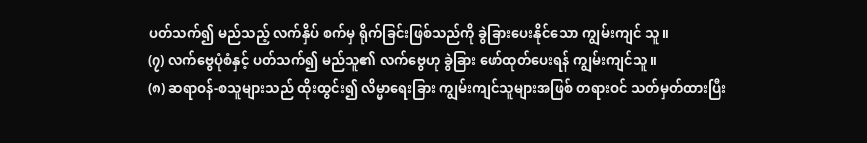ပတ်သက်၍ မည်သည့် လက်နှိပ် စက်မှ ရိုက်ခြင်းဖြစ်သည်ကို ခွဲခြားပေးနိုင်သော ကျွမ်းကျင် သူ။
(၇) လက်ဗွေပုံစံနှင့် ပတ်သက်၍ မည်သူ၏ လက်ဗွေဟု ခွဲခြား ဖော်ထုတ်ပေးရန် ကျွမ်းကျင်သူ။
(၈) ဆရာဝန်-စသူများသည် ထိုးထွင်း၍ လိမ္မာရေးခြား ကျွမ်းကျင်သူများအဖြစ် တရားဝင် သတ်မှတ်ထားပြီး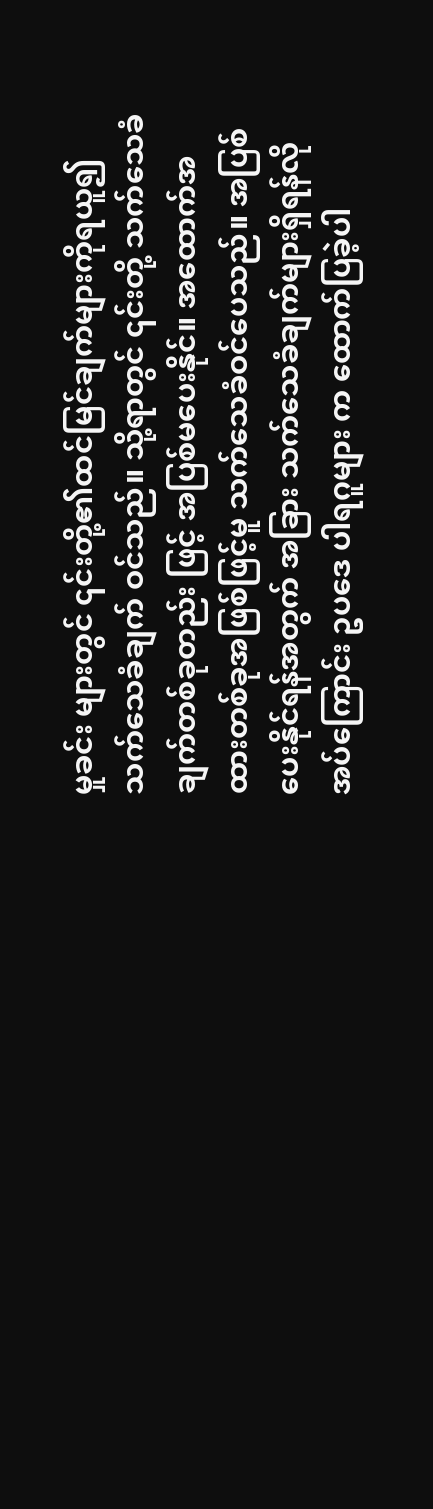မှုခင်း များတွင် ၎င်းတို့၏ထင်မြင်ချက်များကိုရယူ၍ သက်သေခံချက် ဝင်သည်။ သို့ရာတွင် ၎င်းတို့ သက်သေခံချက်တစ်ခုတည်း ဖြင့် အပြစ်မပေးနိုင်။ အထောက်အထားတစ်ခုအဖြစ်ဖြင့်မူ သက်သေခံဝင်ပေသည်။ အပြစ်ပေးနိုင်ရန်အတွက် အခြား သက်သေခံချက်များရှိရန်လိုအပ်ကြောင်း ဥပဒေ ပါရဂူများ က ထောက်ပြခဲ့ပါ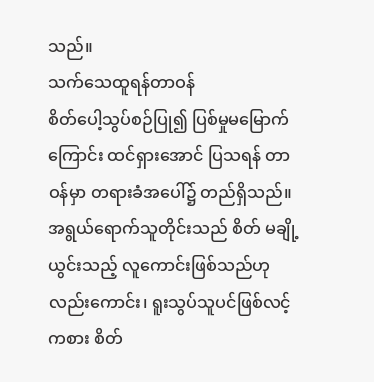သည်။
သက်သေထူရန်တာဝန်
စိတ်ပေါ့သွပ်စဉ်ပြု၍ ပြစ်မှုမမြောက်ကြောင်း ထင်ရှားအောင် ပြသရန် တာဝန်မှာ တရားခံအပေါ်၌ တည်ရှိသည်။ အရွယ်ရောက်သူတိုင်းသည် စိတ် မချို့ယွင်းသည့် လူကောင်းဖြစ်သည်ဟုလည်းကောင်း၊ ရူးသွပ်သူပင်ဖြစ်လင့် ကစား စိတ်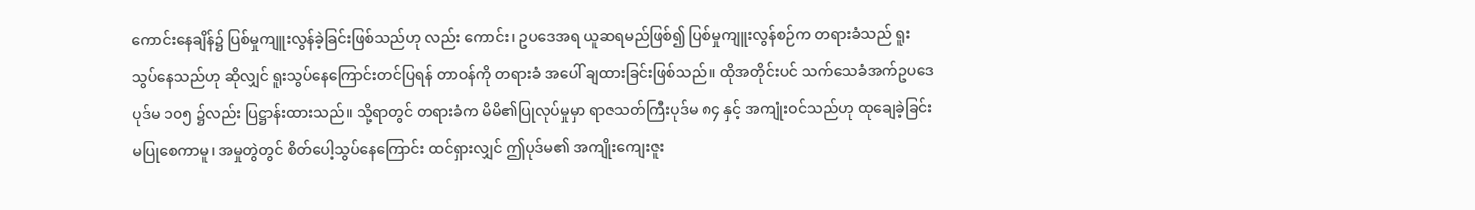ကောင်းနေချိန်၌ ပြစ်မှုကျူးလွန်ခဲ့ခြင်းဖြစ်သည်ဟု လည်း ကောင်း၊ ဥပဒေအရ ယူဆရမည်ဖြစ်၍ ပြစ်မှုကျူးလွန်စဉ်က တရားခံသည် ရူးသွပ်နေသည်ဟု ဆိုလျှင် ရူးသွပ်နေကြောင်းတင်ပြရန် တာဝန်ကို တရားခံ အပေါ် ချထားခြင်းဖြစ်သည်။ ထိုအတိုင်းပင် သက်သေခံအက်ဥပဒေပုဒ်မ ၁၀၅ ၌လည်း ပြဋ္ဌာန်းထားသည်။ သို့ရာတွင် တရားခံက မိမိ၏ပြုလုပ်မှုမှာ ရာဇသတ်ကြီးပုဒ်မ ၈၄ နှင့် အကျုံးဝင်သည်ဟု ထုချေခဲ့ခြင်း မပြုစေကာမူ၊ အမှုတွဲတွင် စိတ်ပေါ့သွပ်နေကြောင်း ထင်ရှားလျှင် ဤပုဒ်မ၏ အကျိုးကျေးဇူး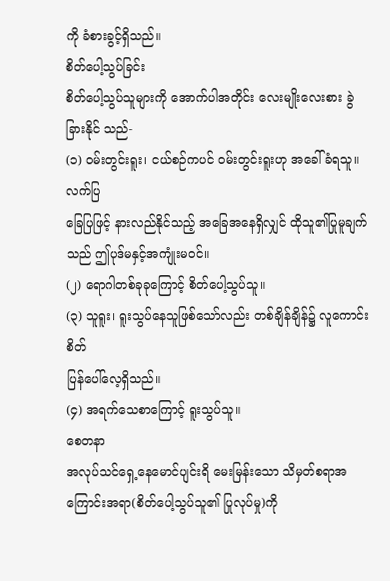ကို ခံစားခွင့်ရှိသည်။
စိတ်ပေါ့သွပ်ခြင်း
စိတ်ပေါ့သွပ်သူများကို အောက်ပါအတိုင်း လေးမျိုးလေးစား ခွဲခြားနိုင် သည်-
(၁) ဝမ်းတွင်းရူး၊ ငယ်စဉ်ကပင် ဝမ်းတွင်းရူးဟု အခေါ်ခံရသူ။ လက်ပြ
ခြေပြဖြင့် နားလည်နိုင်သည့် အခြေအနေရှိလျှင် ထိုသူ၏ပြုမူချက်
သည် ဤပုဒ်မနှင့်အကျုံးမဝင်။
(၂) ရောဂါတစ်ခုခုကြောင့် စိတ်ပေါ့သွပ်သူ။
(၃) သူရူး၊ ရူးသွပ်နေသူဖြစ်သော်လည်း တစ်ချိန်ချိန်၌ လူကောင်းစိတ်
ပြန်ပေါ်လေ့ရှိသည်။
(၄) အရက်သေစာကြောင့် ရူးသွပ်သူ။
စေတနာ
အလုပ်သင်ရှေ့နေမောင်ပျင်းရိ မေးမြန်းသော သိမှတ်စရာအကြောင်းအရာ(စိတ်ပေါ့သွပ်သူ၏ ပြုလုပ်မှု)ကို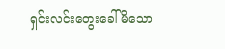ရှင်းလင်းတွေးခေါ်မိသော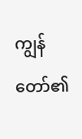ကျွန်တော်၏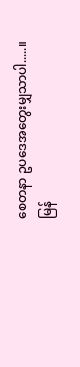စေတနာ ဥပဒေအတွေးမျှသာပါ.....။
မြန်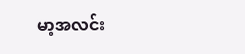မာ့အလင်း